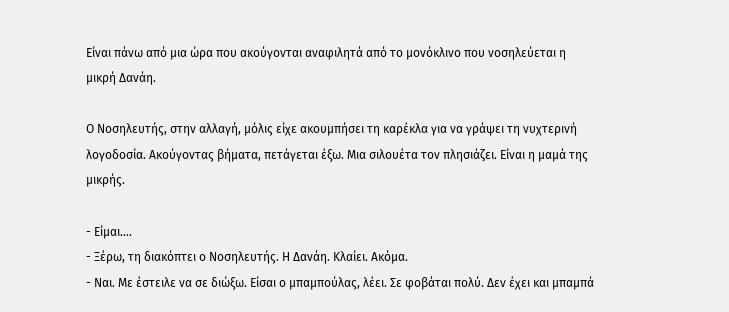Είναι πάνω από μια ώρα που ακούγονται αναφιλητά από το μονόκλινο που νοσηλεύεται η μικρή Δανάη.

Ο Νοσηλευτής, στην αλλαγή, μόλις είχε ακουμπήσει τη καρέκλα για να γράψει τη νυχτερινή λογοδοσία. Ακούγοντας βήματα, πετάγεται έξω. Μια σιλουέτα τον πλησιάζει. Είναι η μαμά της μικρής.

- Είμαι....
- Ξέρω, τη διακόπτει ο Νοσηλευτής. Η Δανάη. Κλαίει. Ακόμα.
- Ναι. Με έστειλε να σε διώξω. Είσαι ο μπαμπούλας, λέει. Σε φοβάται πολύ. Δεν έχει και μπαμπά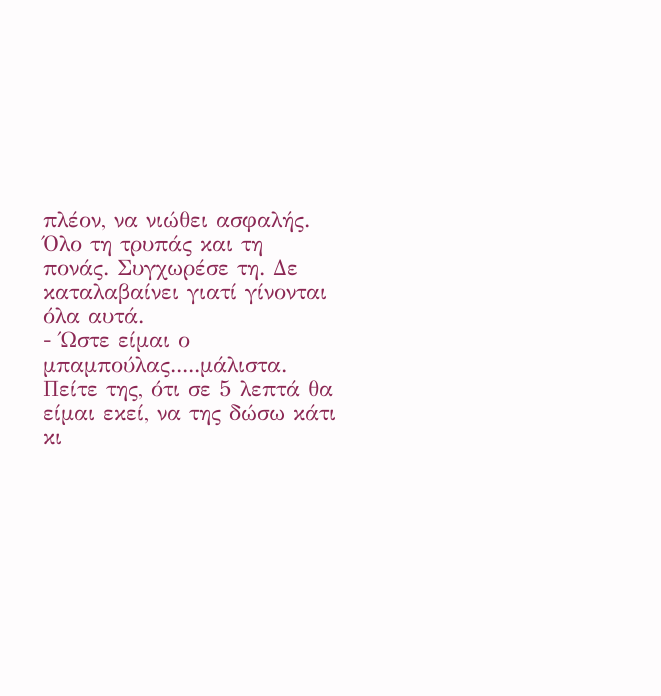πλέον, να νιώθει ασφαλής. Όλο τη τρυπάς και τη πονάς. Συγχωρέσε τη. Δε καταλαβαίνει γιατί γίνονται όλα αυτά.
- Ώστε είμαι ο μπαμπούλας.....μάλιστα. Πείτε της, ότι σε 5 λεπτά θα είμαι εκεί, να της δώσω κάτι κι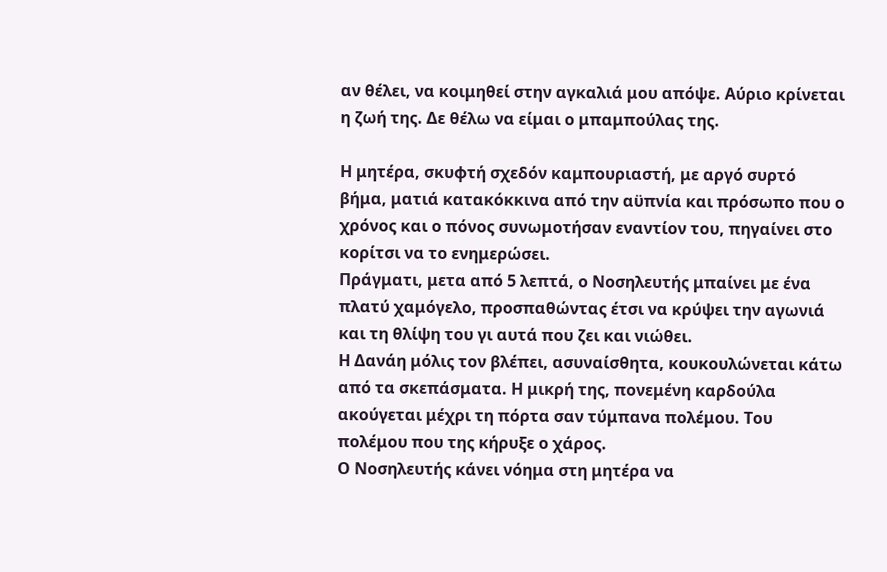αν θέλει, να κοιμηθεί στην αγκαλιά μου απόψε. Αύριο κρίνεται η ζωή της. Δε θέλω να είμαι ο μπαμπούλας της.

Η μητέρα, σκυφτή σχεδόν καμπουριαστή, με αργό συρτό βήμα, ματιά κατακόκκινα από την αϋπνία και πρόσωπο που ο χρόνος και ο πόνος συνωμοτήσαν εναντίον του, πηγαίνει στο κορίτσι να το ενημερώσει.
Πράγματι, μετα από 5 λεπτά, ο Νοσηλευτής μπαίνει με ένα πλατύ χαμόγελο, προσπαθώντας έτσι να κρύψει την αγωνιά και τη θλίψη του γι αυτά που ζει και νιώθει.
Η Δανάη μόλις τον βλέπει, ασυναίσθητα, κουκουλώνεται κάτω από τα σκεπάσματα. Η μικρή της, πονεμένη καρδούλα ακούγεται μέχρι τη πόρτα σαν τύμπανα πολέμου. Του πολέμου που της κήρυξε ο χάρος.
Ο Νοσηλευτής κάνει νόημα στη μητέρα να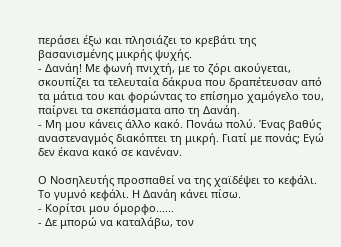περάσει έξω και πλησιάζει το κρεβάτι της βασανισμένης μικρής ψυχής.
- Δανάη! Με φωνή πνιχτή, με το ζόρι ακούγεται, σκουπίζει τα τελευταία δάκρυα που δραπέτευσαν από τα μάτια του και φορώντας το επίσημο χαμόγελο του, παίρνει τα σκεπάσματα απο τη Δανάη.
- Μη μου κάνεις άλλο κακό. Πονάω πολύ. Ένας βαθύς αναστεναγμός διακόπτει τη μικρή. Γιατί με πονάς; Εγώ δεν έκανα κακό σε κανέναν.

Ο Νοσηλευτής προσπαθεί να της χαϊδέψει το κεφάλι. Το γυμνό κεφάλι. Η Δανάη κάνει πίσω.
- Κορίτσι μου όμορφο......
- Δε μπορώ να καταλάβω, τον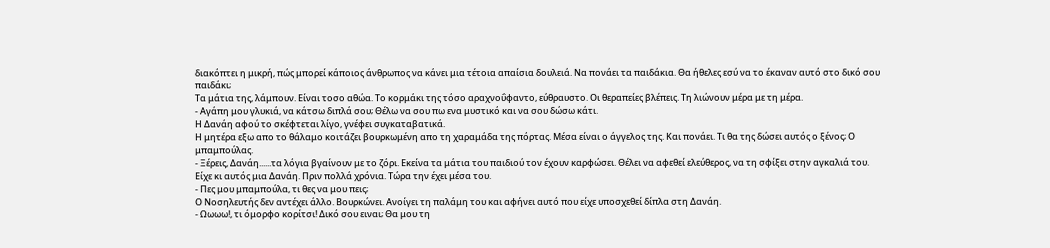διακόπτει η μικρή, πώς μπορεί κάποιος άνθρωπος να κάνει μια τέτοια απαίσια δουλειά. Να πονάει τα παιδάκια. Θα ήθελες εσύ να το έκαναν αυτό στο δικό σου παιδάκι;
Τα μάτια της, λάμπουν. Είναι τοσο αθώα. Το κορμάκι της τόσο αραχνοΰφαντο, εύθραυστο. Οι θεραπείες βλέπεις. Τη λιώνουν μέρα με τη μέρα.
- Αγάπη μου γλυκιά, να κάτσω διπλά σου; Θέλω να σου πω ενα μυστικό και να σου δώσω κάτι.
Η Δανάη αφού το σκέφτεται λίγο, γνέφει συγκαταβατικά.
Η μητέρα εξω απο το θάλαμο κοιτάζει βουρκωμένη απο τη χαραμάδα της πόρτας. Μέσα είναι ο άγγελος της. Και πονάει. Τι θα της δώσει αυτός ο ξένος; Ο μπαμπούλας.
- Ξέρεις, Δανάη......τα λόγια βγαίνουν με το ζόρι. Εκείνα τα μάτια του παιδιού τον έχουν καρφώσει. Θέλει να αφεθεί ελεύθερος, να τη σφίξει στην αγκαλιά του. Είχε κι αυτός μια Δανάη. Πριν πολλά χρόνια. Τώρα την έχει μέσα του.
- Πες μου μπαμπούλα, τι θες να μου πεις;
Ο Νοσηλευτής δεν αντέχει άλλο. Βουρκώνει. Ανοίγει τη παλάμη του και αφήνει αυτό που είχε υποσχεθεί δίπλα στη Δανάη.
- Ωωωω!, τι όμορφο κορίτσι! Δικό σου ειναι; Θα μου τη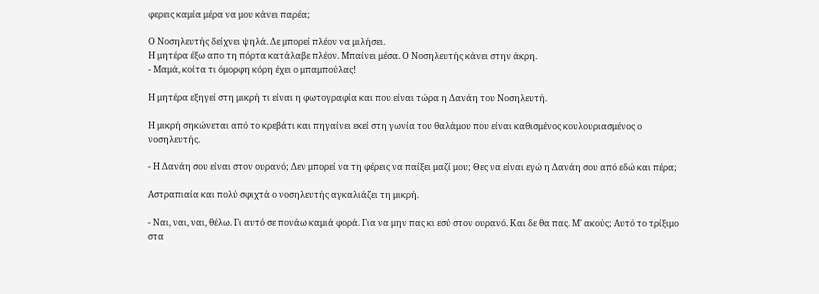φερεις καμία μέρα να μου κάνει παρέα;

Ο Νοσηλευτής δείχνει ψηλά. Δε μπορεί πλέον να μιλήσει.
Η μητέρα έξω απο τη πόρτα κατάλαβε πλέον. Μπαίνει μέσα. Ο Νοσηλευτής κάνει στην άκρη.
- Μαμά, κοίτα τι όμορφη κόρη έχει ο μπαμπούλας!

Η μητέρα εξηγεί στη μικρή τι είναι η φωτογραφία και που είναι τώρα η Δανάη του Νοσηλευτή.

Η μικρή σηκώνεται από το κρεβάτι και πηγαίνει εκεί στη γωνία του θαλάμου που είναι καθισμένος κουλουριασμένος ο νοσηλευτής.

- Η Δανάη σου είναι στον ουρανό; Δεν μπορεί να τη φέρεις να παίξει μαζί μου; Θες να είναι εγώ η Δανάη σου από εδώ και πέρα;

Αστραπιαία και πολύ σφιχτά ο νοσηλευτής αγκαλιάζει τη μικρή.

- Ναι, ναι, ναι, θέλω. Γι αυτό σε πονάω καμιά φορά. Για να μην πας κι εσύ στον ουρανό. Και δε θα πας. Μ' ακούς; Αυτό το τρίξιμο στα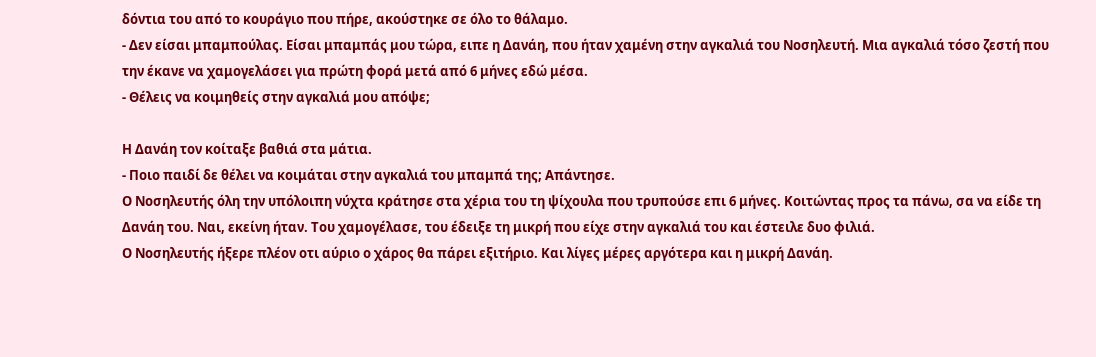δόντια του από το κουράγιο που πήρε, ακούστηκε σε όλο το θάλαμο.
- Δεν είσαι μπαμπούλας. Είσαι μπαμπάς μου τώρα, ειπε η Δανάη, που ήταν χαμένη στην αγκαλιά του Νοσηλευτή. Μια αγκαλιά τόσο ζεστή που την έκανε να χαμογελάσει για πρώτη φορά μετά από 6 μήνες εδώ μέσα.
- Θέλεις να κοιμηθείς στην αγκαλιά μου απόψε;

Η Δανάη τον κοίταξε βαθιά στα μάτια.
- Ποιο παιδί δε θέλει να κοιμάται στην αγκαλιά του μπαμπά της; Απάντησε.
Ο Νοσηλευτής όλη την υπόλοιπη νύχτα κράτησε στα χέρια του τη ψίχουλα που τρυπούσε επι 6 μήνες. Κοιτώντας προς τα πάνω, σα να είδε τη Δανάη του. Ναι, εκείνη ήταν. Του χαμογέλασε, του έδειξε τη μικρή που είχε στην αγκαλιά του και έστειλε δυο φιλιά.
Ο Νοσηλευτής ήξερε πλέον οτι αύριο ο χάρος θα πάρει εξιτήριο. Και λίγες μέρες αργότερα και η μικρή Δανάη.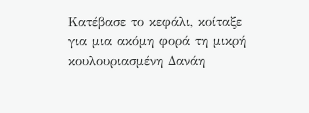Κατέβασε το κεφάλι, κοίταξε για μια ακόμη φορά τη μικρή κουλουριασμένη Δανάη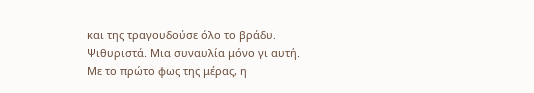και της τραγουδούσε όλο το βράδυ. Ψιθυριστά. Μια συναυλία μόνο γι αυτή.
Με το πρώτο φως της μέρας, η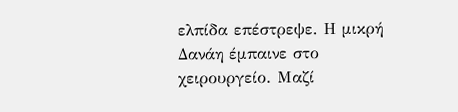ελπίδα επέστρεψε. Η μικρή Δανάη έμπαινε στο χειρουργείο. Μαζί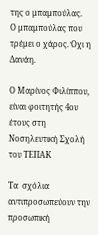της ο μπαμπούλας.
Ο μπαμπούλας που τρέμει ο χάρος. Όχι η Δανάη.

Ο Μαρίνος Φιλίππου, είναι φοιτητής 4ου έτους στη Νοσηλευτική Σχολή του ΤΕΠΑΚ

Tα  σχόλια αντιπροσωπεύουν την προσωπική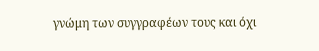γνώμη των συγγραφέων τους και όχι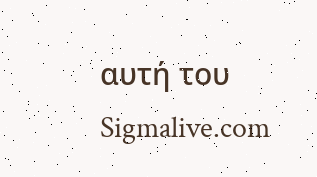αυτή του Sigmalive.com